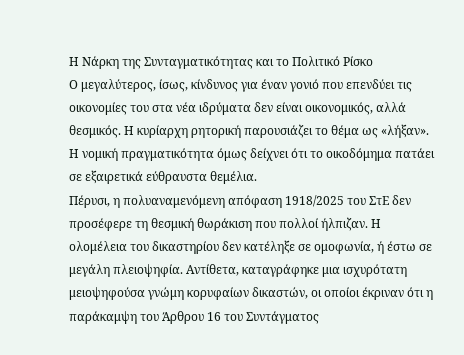Η Νάρκη της Συνταγματικότητας και το Πολιτικό Ρίσκο
Ο μεγαλύτερος, ίσως, κίνδυνος για έναν γονιό που επενδύει τις οικονομίες του στα νέα ιδρύματα δεν είναι οικονομικός, αλλά θεσμικός. Η κυρίαρχη ρητορική παρουσιάζει το θέμα ως «λήξαν». Η νομική πραγματικότητα όμως δείχνει ότι το οικοδόμημα πατάει σε εξαιρετικά εύθραυστα θεμέλια.
Πέρυσι, η πολυαναμενόμενη απόφαση 1918/2025 του ΣτΕ δεν προσέφερε τη θεσμική θωράκιση που πολλοί ήλπιζαν. Η ολομέλεια του δικαστηρίου δεν κατέληξε σε ομοφωνία, ή έστω σε μεγάλη πλειοψηφία. Αντίθετα, καταγράφηκε μια ισχυρότατη μειοψηφούσα γνώμη κορυφαίων δικαστών, οι οποίοι έκριναν ότι η παράκαμψη του Άρθρου 16 του Συντάγματος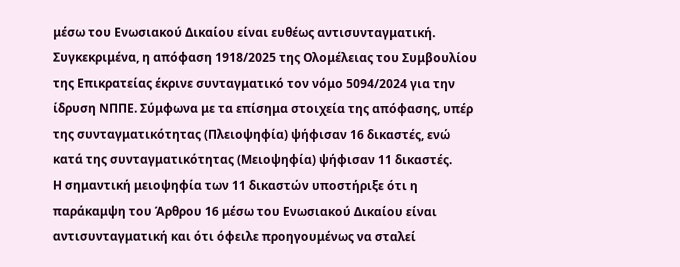μέσω του Ενωσιακού Δικαίου είναι ευθέως αντισυνταγματική.
Συγκεκριμένα, η απόφαση 1918/2025 της Ολομέλειας του Συμβουλίου της Επικρατείας έκρινε συνταγματικό τον νόμο 5094/2024 για την ίδρυση ΝΠΠΕ. Σύμφωνα με τα επίσημα στοιχεία της απόφασης, υπέρ της συνταγματικότητας (Πλειοψηφία) ψήφισαν 16 δικαστές, ενώ κατά της συνταγματικότητας (Μειοψηφία) ψήφισαν 11 δικαστές.
Η σημαντική μειοψηφία των 11 δικαστών υποστήριξε ότι η παράκαμψη του Άρθρου 16 μέσω του Ενωσιακού Δικαίου είναι αντισυνταγματική και ότι όφειλε προηγουμένως να σταλεί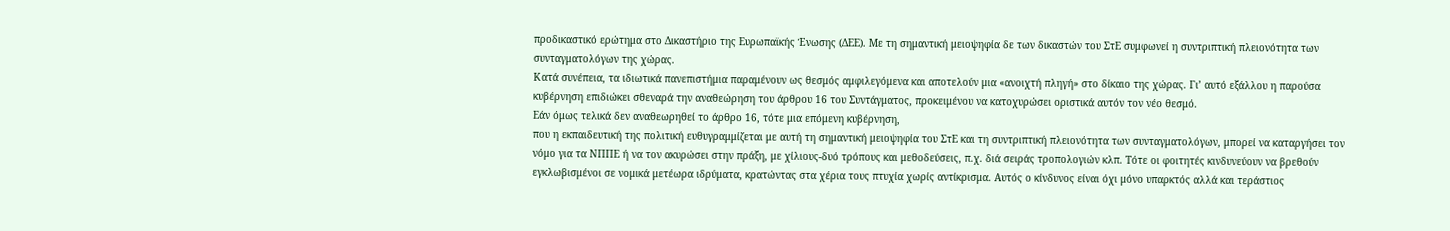προδικαστικό ερώτημα στο Δικαστήριο της Ευρωπαϊκής Ένωσης (ΔΕΕ). Με τη σημαντική μειοψηφία δε των δικαστών του ΣτΕ συμφωνεί η συντριπτική πλειονότητα των συνταγματολόγων της χώρας.
Κατά συνέπεια, τα ιδιωτικά πανεπιστήμια παραμένουν ως θεσμός αμφιλεγόμενα και αποτελούν μια «ανοιχτή πληγή» στο δίκαιο της χώρας. Γι’ αυτό εξάλλου η παρούσα κυβέρνηση επιδιώκει σθεναρά την αναθεώρηση του άρθρου 16 του Συντάγματος, προκειμένου να κατοχυρώσει οριστικά αυτόν τον νέο θεσμό.
Εάν όμως τελικά δεν αναθεωρηθεί το άρθρο 16, τότε μια επόμενη κυβέρνηση,
που η εκπαιδευτική της πολιτική ευθυγραμμίζεται με αυτή τη σημαντική μειοψηφία του ΣτΕ και τη συντριπτική πλειονότητα των συνταγματολόγων, μπορεί να καταργήσει τον νόμο για τα ΝΠΠΕ ή να τον ακυρώσει στην πράξη, με χίλιους-δυό τρόπους και μεθοδεύσεις, π.χ. διά σειράς τροπολογιών κλπ. Τότε οι φοιτητές κινδυνεύουν να βρεθούν εγκλωβισμένοι σε νομικά μετέωρα ιδρύματα, κρατώντας στα χέρια τους πτυχία χωρίς αντίκρισμα. Αυτός ο κίνδυνος είναι όχι μόνο υπαρκτός αλλά και τεράστιος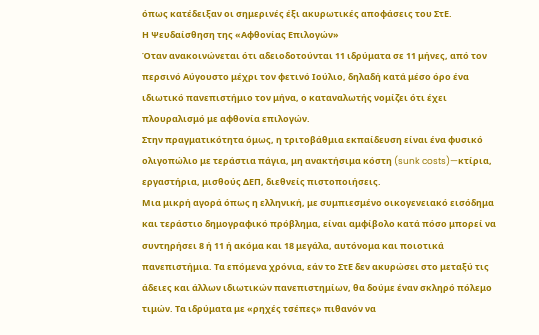όπως κατέδειξαν οι σημερινές έξι ακυρωτικές αποφάσεις του ΣτΕ.
Η Ψευδαίσθηση της «Αφθονίας Επιλογών»
Όταν ανακοινώνεται ότι αδειοδοτούνται 11 ιδρύματα σε 11 μήνες, από τον περσινό Αύγουστο μέχρι τον φετινό Ιούλιο, δηλαδή κατά μέσο όρο ένα ιδιωτικό πανεπιστήμιο τον μήνα, ο καταναλωτής νομίζει ότι έχει πλουραλισμό με αφθονία επιλογών.
Στην πραγματικότητα όμως, η τριτοβάθμια εκπαίδευση είναι ένα φυσικό ολιγοπώλιο με τεράστια πάγια, μη ανακτήσιμα κόστη (sunk costs)—κτίρια, εργαστήρια, μισθούς ΔΕΠ, διεθνείς πιστοποιήσεις.
Μια μικρή αγορά όπως η ελληνική, με συμπιεσμένο οικογενειακό εισόδημα και τεράστιο δημογραφικό πρόβλημα, είναι αμφίβολο κατά πόσο μπορεί να συντηρήσει 8 ή 11 ή ακόμα και 18 μεγάλα, αυτόνομα και ποιοτικά πανεπιστήμια. Τα επόμενα χρόνια, εάν το ΣτΕ δεν ακυρώσει στο μεταξύ τις άδειες και άλλων ιδιωτικών πανεπιστημίων, θα δούμε έναν σκληρό πόλεμο τιμών. Τα ιδρύματα με «ρηχές τσέπες» πιθανόν να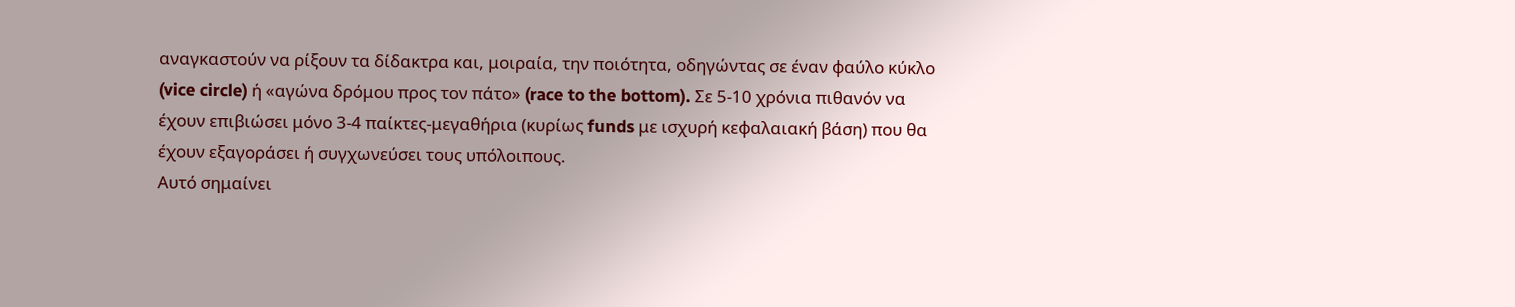αναγκαστούν να ρίξουν τα δίδακτρα και, μοιραία, την ποιότητα, οδηγώντας σε έναν φαύλο κύκλο (vice circle) ή «αγώνα δρόμου προς τον πάτο» (race to the bottom). Σε 5-10 χρόνια πιθανόν να έχουν επιβιώσει μόνο 3-4 παίκτες-μεγαθήρια (κυρίως funds με ισχυρή κεφαλαιακή βάση) που θα έχουν εξαγοράσει ή συγχωνεύσει τους υπόλοιπους.
Αυτό σημαίνει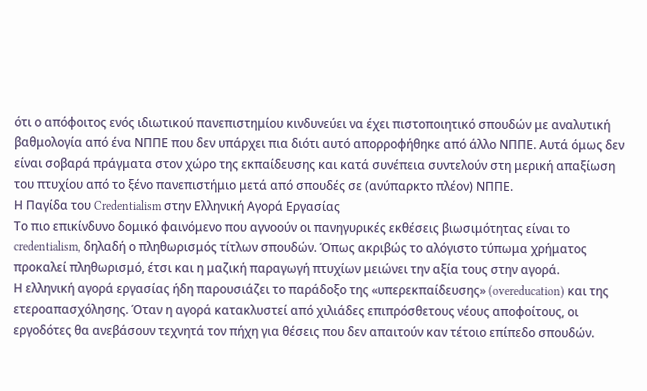ότι ο απόφοιτος ενός ιδιωτικού πανεπιστημίου κινδυνεύει να έχει πιστοποιητικό σπουδών με αναλυτική βαθμολογία από ένα ΝΠΠΕ που δεν υπάρχει πια διότι αυτό απορροφήθηκε από άλλο ΝΠΠΕ. Αυτά όμως δεν είναι σοβαρά πράγματα στον χώρο της εκπαίδευσης και κατά συνέπεια συντελούν στη μερική απαξίωση του πτυχίου από το ξένο πανεπιστήμιο μετά από σπουδές σε (ανύπαρκτο πλέον) ΝΠΠΕ.
Η Παγίδα του Credentialism στην Ελληνική Αγορά Εργασίας
Το πιο επικίνδυνο δομικό φαινόμενο που αγνοούν οι πανηγυρικές εκθέσεις βιωσιμότητας είναι το credentialism, δηλαδή ο πληθωρισμός τίτλων σπουδών. Όπως ακριβώς το αλόγιστο τύπωμα χρήματος προκαλεί πληθωρισμό, έτσι και η μαζική παραγωγή πτυχίων μειώνει την αξία τους στην αγορά.
Η ελληνική αγορά εργασίας ήδη παρουσιάζει το παράδοξο της «υπερεκπαίδευσης» (overeducation) και της ετεροαπασχόλησης. Όταν η αγορά κατακλυστεί από χιλιάδες επιπρόσθετους νέους αποφοίτους, οι εργοδότες θα ανεβάσουν τεχνητά τον πήχη για θέσεις που δεν απαιτούν καν τέτοιο επίπεδο σπουδών.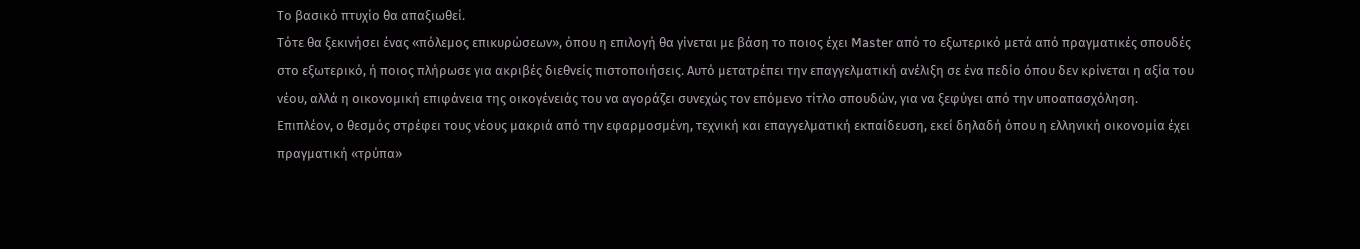Το βασικό πτυχίο θα απαξιωθεί.
Τότε θα ξεκινήσει ένας «πόλεμος επικυρώσεων», όπου η επιλογή θα γίνεται με βάση το ποιος έχει Master από το εξωτερικό μετά από πραγματικές σπουδές στο εξωτερικό, ή ποιος πλήρωσε για ακριβές διεθνείς πιστοποιήσεις. Αυτό μετατρέπει την επαγγελματική ανέλιξη σε ένα πεδίο όπου δεν κρίνεται η αξία του νέου, αλλά η οικονομική επιφάνεια της οικογένειάς του να αγοράζει συνεχώς τον επόμενο τίτλο σπουδών, για να ξεφύγει από την υποαπασχόληση.
Επιπλέον, ο θεσμός στρέφει τους νέους μακριά από την εφαρμοσμένη, τεχνική και επαγγελματική εκπαίδευση, εκεί δηλαδή όπου η ελληνική οικονομία έχει πραγματική «τρύπα»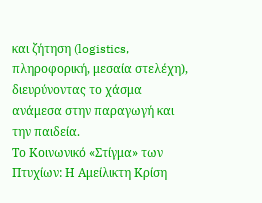και ζήτηση (logistics, πληροφορική, μεσαία στελέχη), διευρύνοντας το χάσμα ανάμεσα στην παραγωγή και την παιδεία.
Το Κοινωνικό «Στίγμα» των Πτυχίων: Η Αμείλικτη Κρίση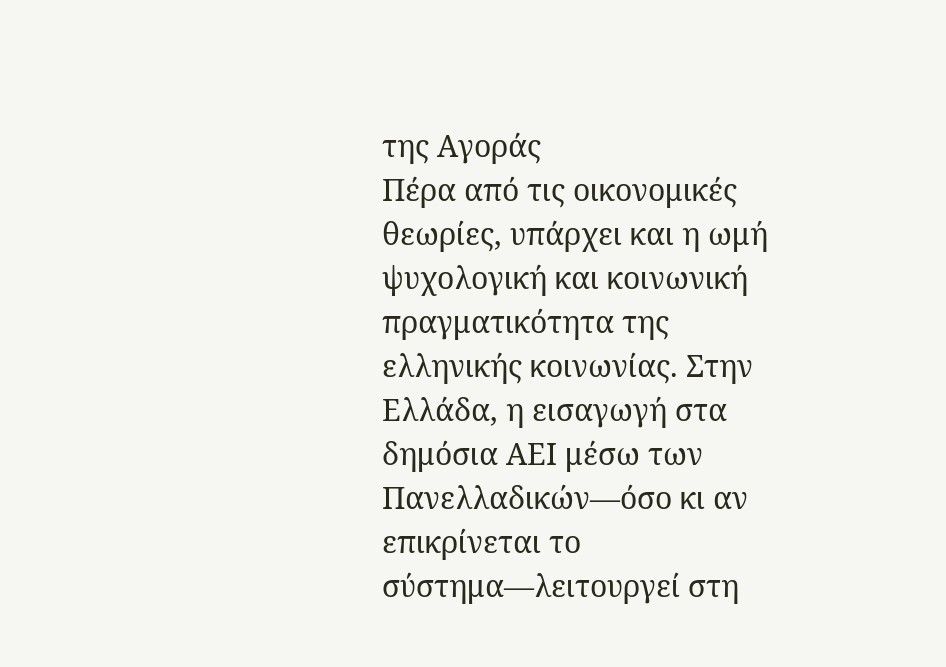της Αγοράς
Πέρα από τις οικονομικές θεωρίες, υπάρχει και η ωμή ψυχολογική και κοινωνική πραγματικότητα της ελληνικής κοινωνίας. Στην Ελλάδα, η εισαγωγή στα δημόσια ΑΕΙ μέσω των Πανελλαδικών—όσο κι αν επικρίνεται το σύστημα—λειτουργεί στη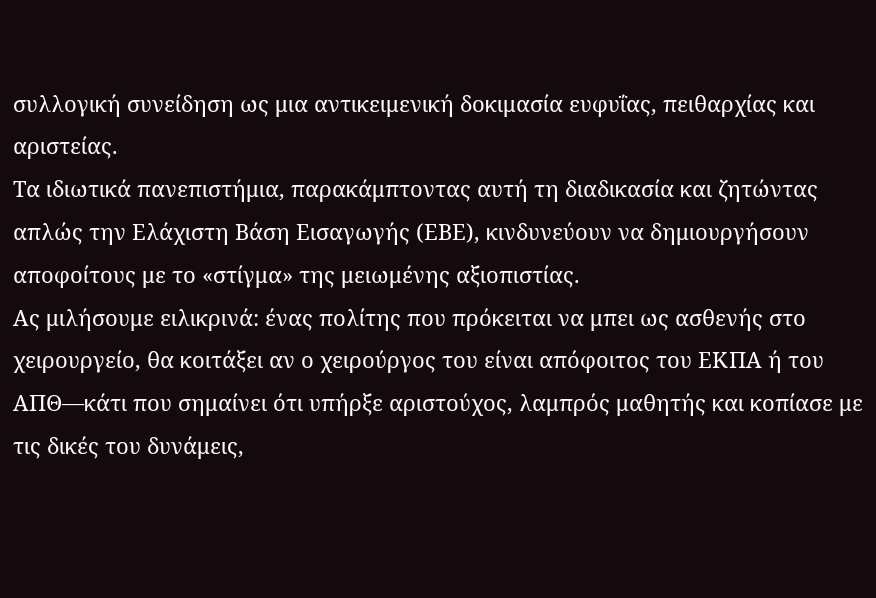συλλογική συνείδηση ως μια αντικειμενική δοκιμασία ευφυΐας, πειθαρχίας και αριστείας.
Τα ιδιωτικά πανεπιστήμια, παρακάμπτοντας αυτή τη διαδικασία και ζητώντας απλώς την Ελάχιστη Βάση Εισαγωγής (ΕΒΕ), κινδυνεύουν να δημιουργήσουν αποφοίτους με το «στίγμα» της μειωμένης αξιοπιστίας.
Ας μιλήσουμε ειλικρινά: ένας πολίτης που πρόκειται να μπει ως ασθενής στο χειρουργείο, θα κοιτάξει αν ο χειρούργος του είναι απόφοιτος του ΕΚΠΑ ή του ΑΠΘ—κάτι που σημαίνει ότι υπήρξε αριστούχος, λαμπρός μαθητής και κοπίασε με τις δικές του δυνάμεις,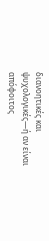διανοητικές και ψυχολογικές—ή αν είναι απόφοιτος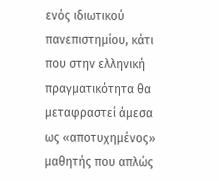ενός ιδιωτικού πανεπιστημίου, κάτι που στην ελληνική πραγματικότητα θα μεταφραστεί άμεσα ως «αποτυχημένος» μαθητής που απλώς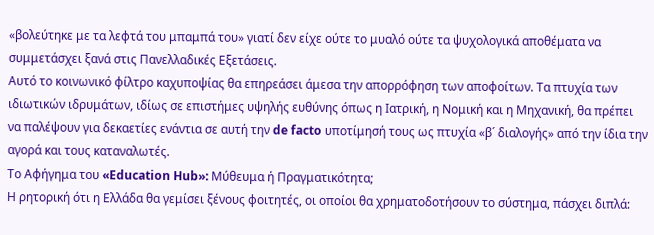«βολεύτηκε με τα λεφτά του μπαμπά του» γιατί δεν είχε ούτε το μυαλό ούτε τα ψυχολογικά αποθέματα να συμμετάσχει ξανά στις Πανελλαδικές Εξετάσεις.
Αυτό το κοινωνικό φίλτρο καχυποψίας θα επηρεάσει άμεσα την απορρόφηση των αποφοίτων. Τα πτυχία των ιδιωτικών ιδρυμάτων, ιδίως σε επιστήμες υψηλής ευθύνης όπως η Ιατρική, η Νομική και η Μηχανική, θα πρέπει να παλέψουν για δεκαετίες ενάντια σε αυτή την de facto υποτίμησή τους ως πτυχία «β´ διαλογής» από την ίδια την αγορά και τους καταναλωτές.
Το Αφήγημα του «Education Hub»: Μύθευμα ή Πραγματικότητα;
Η ρητορική ότι η Ελλάδα θα γεμίσει ξένους φοιτητές, οι οποίοι θα χρηματοδοτήσουν το σύστημα, πάσχει διπλά: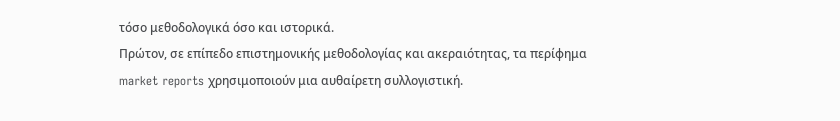τόσο μεθοδολογικά όσο και ιστορικά.
Πρώτον, σε επίπεδο επιστημονικής μεθοδολογίας και ακεραιότητας, τα περίφημα market reports χρησιμοποιούν μια αυθαίρετη συλλογιστική.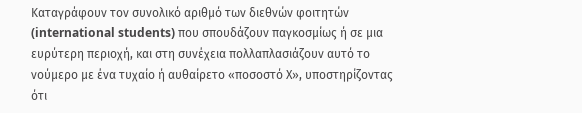Καταγράφουν τον συνολικό αριθμό των διεθνών φοιτητών (international students) που σπουδάζουν παγκοσμίως ή σε μια ευρύτερη περιοχή, και στη συνέχεια πολλαπλασιάζουν αυτό το νούμερο με ένα τυχαίο ή αυθαίρετο «ποσοστό Χ», υποστηρίζοντας ότι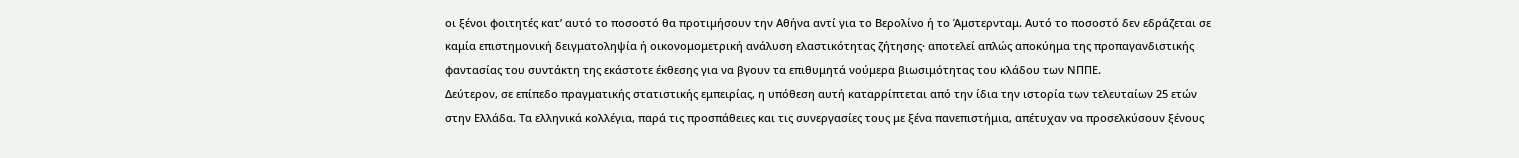οι ξένοι φοιτητές κατ’ αυτό το ποσοστό θα προτιμήσουν την Αθήνα αντί για το Βερολίνο ή το Άμστερνταμ. Αυτό το ποσοστό δεν εδράζεται σε καμία επιστημονική δειγματοληψία ή οικονομομετρική ανάλυση ελαστικότητας ζήτησης· αποτελεί απλώς αποκύημα της προπαγανδιστικής φαντασίας του συντάκτη της εκάστοτε έκθεσης για να βγουν τα επιθυμητά νούμερα βιωσιμότητας του κλάδου των ΝΠΠΕ.
Δεύτερον, σε επίπεδο πραγματικής στατιστικής εμπειρίας, η υπόθεση αυτή καταρρίπτεται από την ίδια την ιστορία των τελευταίων 25 ετών στην Ελλάδα. Τα ελληνικά κολλέγια, παρά τις προσπάθειες και τις συνεργασίες τους με ξένα πανεπιστήμια, απέτυχαν να προσελκύσουν ξένους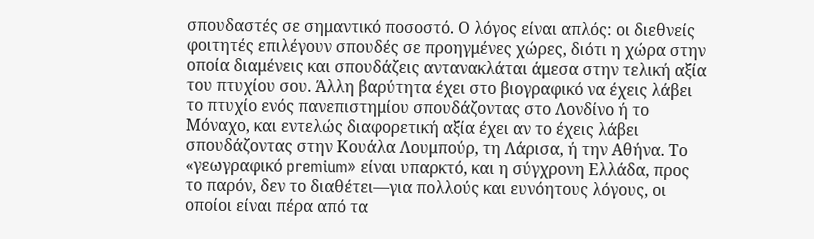σπουδαστές σε σημαντικό ποσοστό. Ο λόγος είναι απλός: οι διεθνείς φοιτητές επιλέγουν σπουδές σε προηγμένες χώρες, διότι η χώρα στην οποία διαμένεις και σπουδάζεις αντανακλάται άμεσα στην τελική αξία του πτυχίου σου. Άλλη βαρύτητα έχει στο βιογραφικό να έχεις λάβει το πτυχίο ενός πανεπιστημίου σπουδάζοντας στο Λονδίνο ή το Μόναχο, και εντελώς διαφορετική αξία έχει αν το έχεις λάβει σπουδάζοντας στην Κουάλα Λουμπούρ, τη Λάρισα, ή την Αθήνα. Το «γεωγραφικό premium» είναι υπαρκτό, και η σύγχρονη Ελλάδα, προς το παρόν, δεν το διαθέτει—για πολλούς και ευνόητους λόγους, οι οποίοι είναι πέρα από τα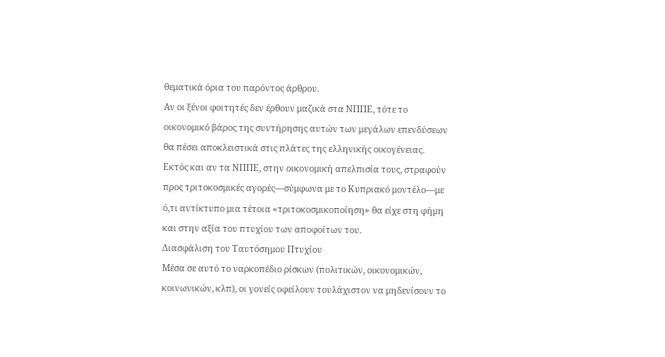θεματικά όρια του παρόντος άρθρου.
Αν οι ξένοι φοιτητές δεν έρθουν μαζικά στα ΝΠΠΕ, τότε το οικονομικό βάρος της συντήρησης αυτών των μεγάλων επενδύσεων θα πέσει αποκλειστικά στις πλάτες της ελληνικής οικογένειας. Εκτός και αν τα ΝΠΠΕ, στην οικονομική απελπισία τους, στραφούν προς τριτοκοσμικές αγορές—σύμφωνα με το Κυπριακό μοντέλο—με ό,τι αντίκτυπο μια τέτοια «τριτοκοσμικοποίηση» θα είχε στη φήμη και στην αξία του πτυχίου των αποφοίτων του.
Διασφάλιση του Ταυτόσημου Πτυχίου
Μέσα σε αυτό το ναρκοπέδιο ρίσκων (πολιτικών, οικονομικών, κοινωνικών, κλπ), οι γονείς οφείλουν τουλάχιστον να μηδενίσουν το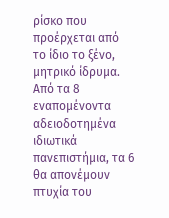ρίσκο που προέρχεται από το ίδιο το ξένο, μητρικό ίδρυμα. Από τα 8 εναπομένοντα αδειοδοτημένα ιδιωτικά πανεπιστήμια, τα 6 θα απονέμουν πτυχία του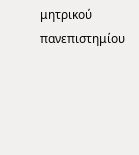μητρικού πανεπιστημίου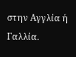στην Αγγλία ή Γαλλία.